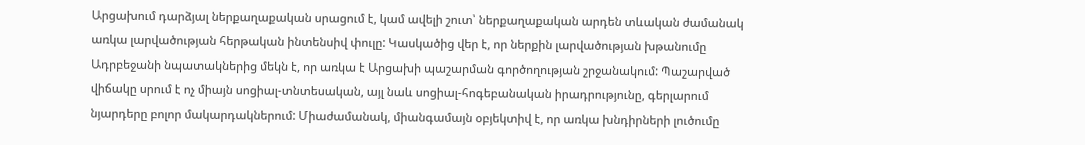Արցախում դարձյալ ներքաղաքական սրացում է, կամ ավելի շուտ՝ ներքաղաքական արդեն տևական ժամանակ առկա լարվածության հերթական ինտենսիվ փուլը: Կասկածից վեր է, որ ներքին լարվածության խթանումը Ադրբեջանի նպատակներից մեկն է, որ առկա է Արցախի պաշարման գործողության շրջանակում: Պաշարված վիճակը սրում է ոչ միայն սոցիալ-տնտեսական, այլ նաև սոցիալ-հոգեբանական իրադրությունը, գերլարում նյարդերը բոլոր մակարդակներում: Միաժամանակ, միանգամայն օբյեկտիվ է, որ առկա խնդիրների լուծումը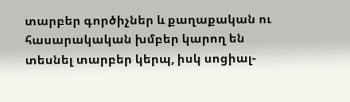տարբեր գործիչներ և քաղաքական ու հասարակական խմբեր կարող են տեսնել տարբեր կերպ, իսկ սոցիալ-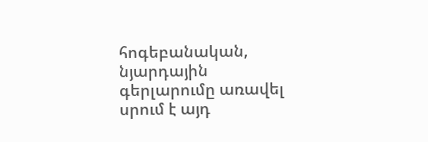հոգեբանական, նյարդային գերլարումը առավել սրում է այդ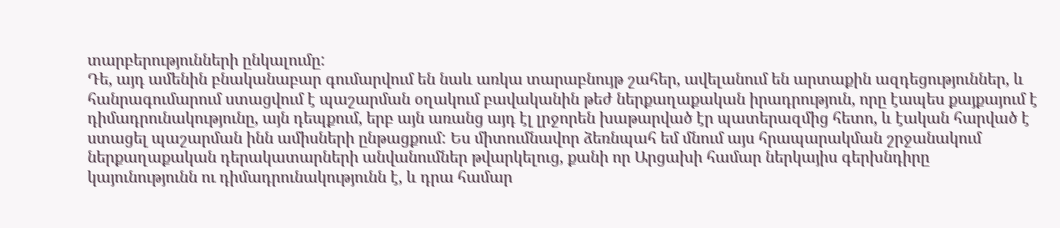տարբերությունների ընկալումը:
Դե, այդ ամենին բնականաբար գումարվում են նաև առկա տարաբնույթ շահեր, ավելանում են արտաքին ազդեցություններ, և հանրագումարում ստացվում է պաշարման օղակում բավականին թեժ ներքաղաքական իրադրություն, որը էապես քայքայում է դիմադրունակությունը, այն դեպքում, երբ այն առանց այդ էլ լրջորեն խաթարված էր պատերազմից հետո, և էական հարված է ստացել պաշարման ինն ամիսների ընթացքում: Ես միտումնավոր ձեռնպահ եմ մնում այս հրապարակման շրջանակում ներքաղաքական դերակատարների անվանումներ թվարկելուց, քանի որ Արցախի համար ներկայիս գերխնդիրը կայունությունն ու դիմադրունակությունն է, և դրա համար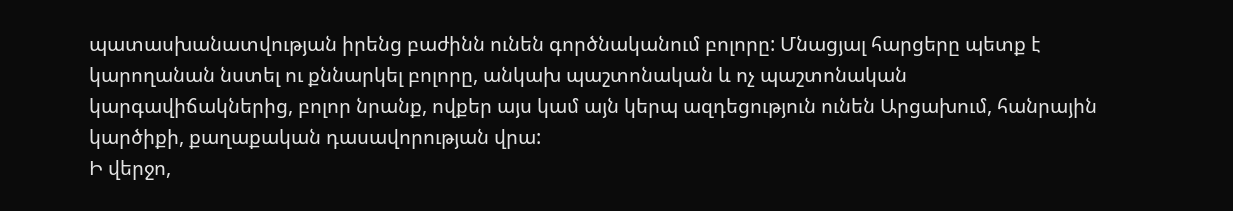պատասխանատվության իրենց բաժինն ունեն գործնականում բոլորը: Մնացյալ հարցերը պետք է կարողանան նստել ու քննարկել բոլորը, անկախ պաշտոնական և ոչ պաշտոնական կարգավիճակներից, բոլոր նրանք, ովքեր այս կամ այն կերպ ազդեցություն ունեն Արցախում, հանրային կարծիքի, քաղաքական դասավորության վրա:
Ի վերջո,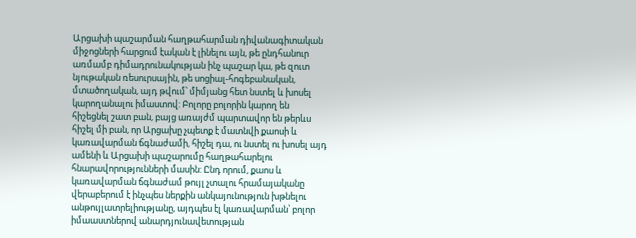Արցախի պաշարման հաղթահարման դիվանագիտական միջոցների հարցում էական է լինելու այն, թե ընդհանուր առմամբ դիմադրունակության ինչ պաշար կա, թե զուտ նյութական ռեսուրսային, թե սոցիալ-հոգեբանական, մտածողական, այդ թվում՝ միմյանց հետ նստել և խոսել կարողանալու իմաստով: Բոլորը բոլորին կարող են հիշեցնել շատ բան, բայց առայժմ պարտավոր են թերևս հիշել մի բան, որ Արցախը չպետք է մատնվի քաոսի և կառավարման ճգնաժամի, հիշել դա, ու նստել ու խոսել այդ ամենի և Արցախի պաշարումը հաղթահարելու հնարավորությունների մասին: Ընդ որում, քաոս և կառավարման ճգնաժամ թույլ չտալու հրամայականը վերաբերում է ինչպես ներքին անկայունություն խթնելու անթույլատրելիությանը, այդպես էլ կառավարման՝ բոլոր իմաաստներով անարդյունավետության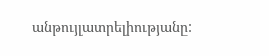անթույլատրելիությանը: